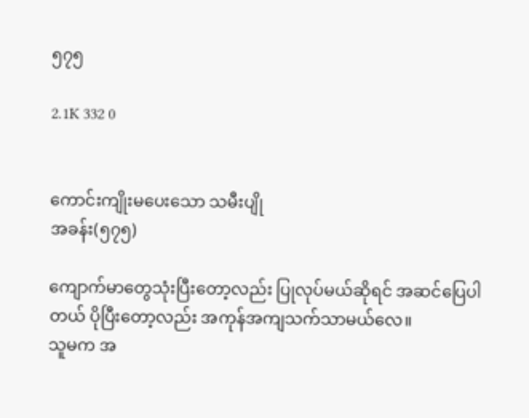၅၇၅

2.1K 332 0


ကောင်းကျိုးမပေးသော သမီးပျို
အခန်း(၅၇၅)

ကျောက်မာတွေသုံးပြီးတော့လည်း ပြုလုပ်မယ်ဆိုရင် အဆင်ပြေပါတယ် ပိုပြီးတော့လည်း အကုန်အကျသက်သာမယ်လေ။
သူမက အ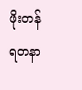ဖိုးတန်ရတနာ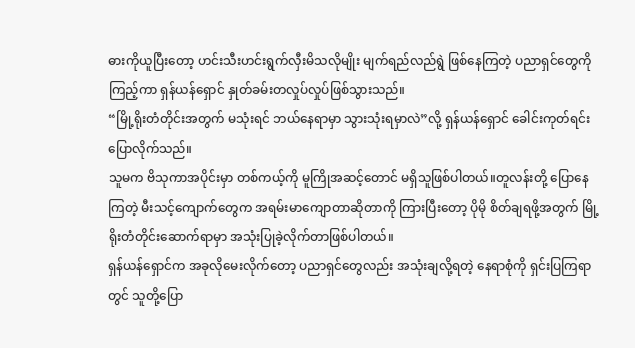ဓားကိုယူပြီးတော့ ဟင်းသီးဟင်းရွက်လှီးမိသလိုမျိုး မျက်ရည်လည်ရွဲ ဖြစ်နေကြတဲ့ ပညာရှင်တွေကိုကြည့်ကာ ရှန်ယန်ရှောင် နှုတ်ခမ်းတလှုပ်လှုပ်ဖြစ်သွားသည်။
“မြို့ရိုးတံတိုင်းအတွက် မသုံးရင် ဘယ်နေရာမှာ သွားသုံးရမှာလဲ”လို့ ရှန်ယန်ရှောင် ခေါင်းကုတ်ရင်း ပြောလိုက်သည်။
သူမက ဗိသုကာအပိုင်းမှာ တစ်ကယ့်ကို မူကြိုအဆင့်တောင် မရှိသူဖြစ်ပါတယ်။တူလန်းတို့ ပြောနေကြတဲ့ မီးသင့်ကျောက်တွေက အရမ်းမာကျောတာဆိုတာကို ကြားပြီးတော့ ပိုမို စိတ်ချရဖို့အတွက် မြို့ရိုးတံတိုင်းဆောက်ရာမှာ အသုံးပြုခဲ့လိုက်တာဖြစ်ပါတယ်။
ရှန်ယန်ရှောင်က အခုလိုမေးလိုက်တော့ ပညာရှင်တွေလည်း အသုံးချလို့ရတဲ့ နေရာစုံကို ရှင်းပြကြရာတွင် သူတို့ပြော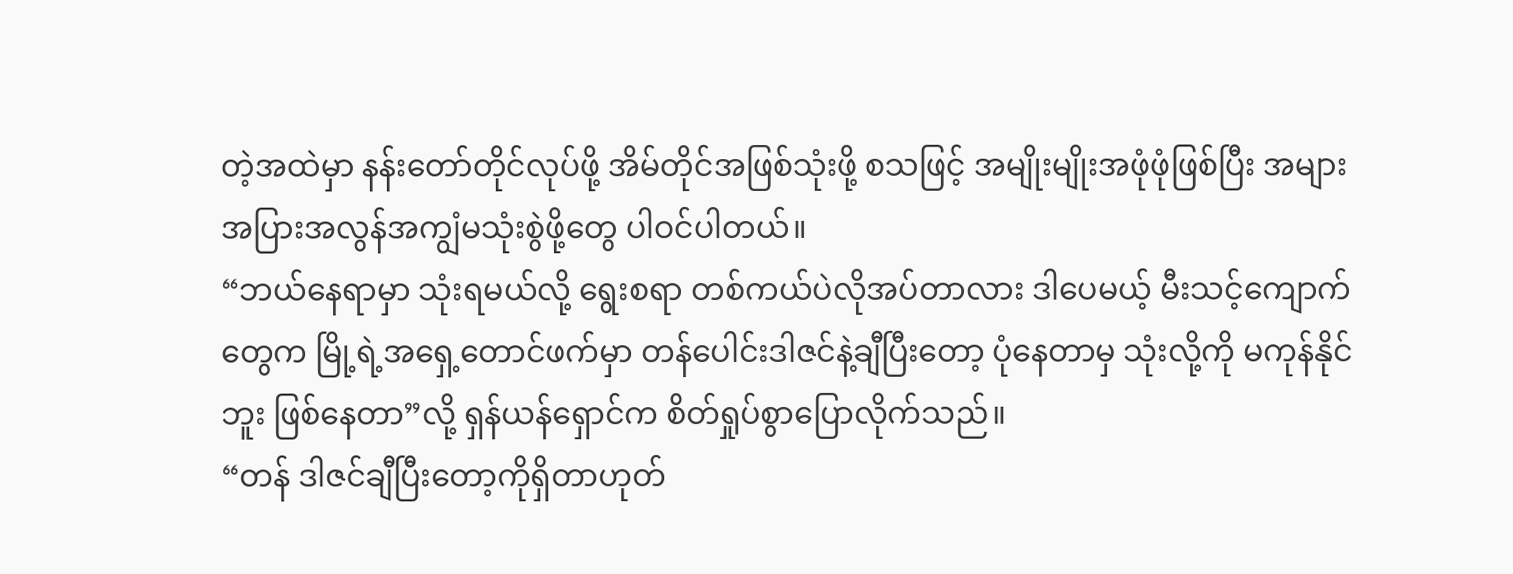တဲ့အထဲမှာ နန်းတော်တိုင်လုပ်ဖို့ အိမ်တိုင်အဖြစ်သုံးဖို့ စသဖြင့် အမျိုးမျိုးအဖုံဖုံဖြစ်ပြီး အများအပြားအလွန်အကျွံမသုံးစွဲဖို့တွေ ပါဝင်ပါတယ်။
“ဘယ်နေရာမှာ သုံးရမယ်လို့ ရွေးစရာ တစ်ကယ်ပဲလိုအပ်တာလား ဒါပေမယ့် မီးသင့်ကျောက် တွေက မြို့ရဲ့အရှေ့တောင်ဖက်မှာ တန်ပေါင်းဒါဇင်နဲ့ချီပြီးတော့ ပုံနေတာမှ သုံးလို့ကို မကုန်နိုင် ဘူး ဖြစ်နေတာ”လို့ ရှန်ယန်ရှောင်က စိတ်ရှုပ်စွာပြောလိုက်သည်။
“တန် ဒါဇင်ချီပြီးတော့ကိုရှိတာဟုတ်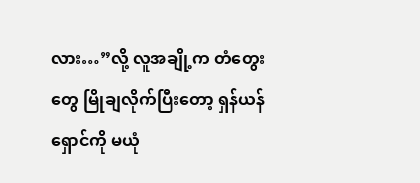လား…”လို့ လူအချို့က တံတွေးတွေ မြိုချလိုက်ပြီးတော့ ရှန်ယန်ရှောင်ကို မယုံ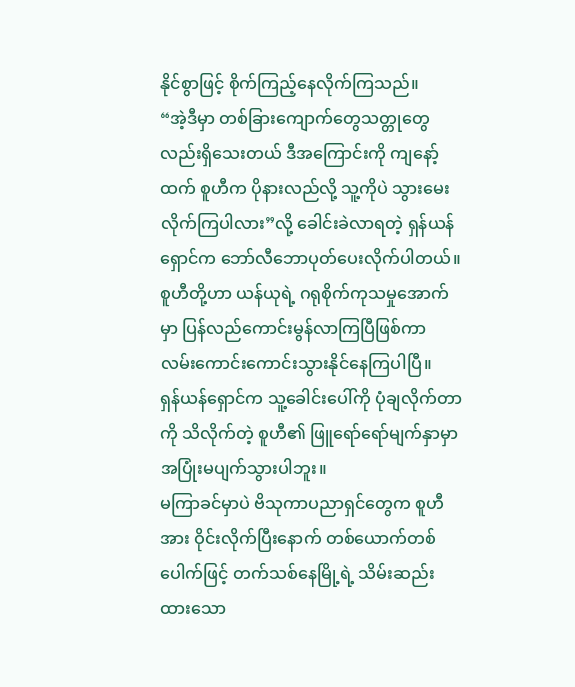နိုင်စွာဖြင့် စိုက်ကြည့်နေလိုက်ကြသည်။
“အဲ့ဒီမှာ တစ်ခြားကျောက်တွေသတ္တုတွေလည်းရှိသေးတယ် ဒီအကြောင်းကို ကျနော့်ထက် စူဟီက ပိုနားလည်လို့ သူ့ကိုပဲ သွားမေးလိုက်ကြပါလား”လို့ ခေါင်းခဲလာရတဲ့ ရှန်ယန်ရှောင်က ဘော်လီဘောပုတ်ပေးလိုက်ပါတယ်။
စူဟီတို့ဟာ ယန်ယုရဲ့ ဂရုစိုက်ကုသမှုအောက်မှာ ပြန်လည်ကောင်းမွန်လာကြပြီဖြစ်ကာ လမ်းကောင်းကောင်းသွားနိုင်နေကြပါပြီ။
ရှန်ယန်ရှောင်က သူ့ခေါင်းပေါ်ကို ပုံချလိုက်တာကို သိလိုက်တဲ့ စူဟီ၏ ဖြူရော်ရော်မျက်နှာမှာ အပြုံးမပျက်သွားပါဘူး။
မကြာခင်မှာပဲ ဗိသုကာပညာရှင်တွေက စူဟီအား ဝိုင်းလိုက်ပြီးနောက် တစ်ယောက်တစ် ပေါက်ဖြင့် တက်သစ်နေမြို့ရဲ့ သိမ်းဆည်းထားသော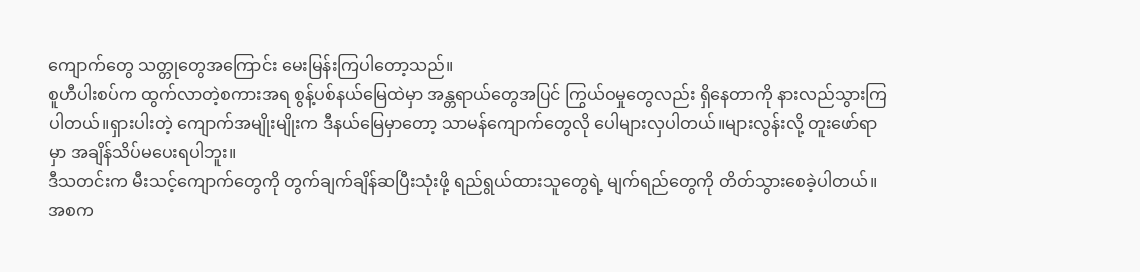ကျောက်တွေ သတ္တုတွေအကြောင်း မေးမြန်းကြပါတော့သည်။
စူဟီပါးစပ်က ထွက်လာတဲ့စကားအရ စွန့်ပစ်နယ်မြေထဲမှာ အန္တရာယ်တွေအပြင် ကြွယ်ဝမှုတွေလည်း ရှိနေတာကို နားလည်သွားကြပါတယ်။ရှားပါးတဲ့ ကျောက်အမျိုးမျိုးက ဒီနယ်မြေမှာတော့ သာမန်ကျောက်တွေလို ပေါများလှပါတယ်။များလွန်းလို့ တူးဖော်ရာမှာ အချိန်သိပ်မပေးရပါဘူး။
ဒီသတင်းက မီးသင့်ကျောက်တွေကို တွက်ချက်ချိန်ဆပြီးသုံးဖို့ ရည်ရွယ်ထားသူတွေရဲ့ မျက်ရည်တွေကို တိတ်သွားစေခဲ့ပါတယ်။အစက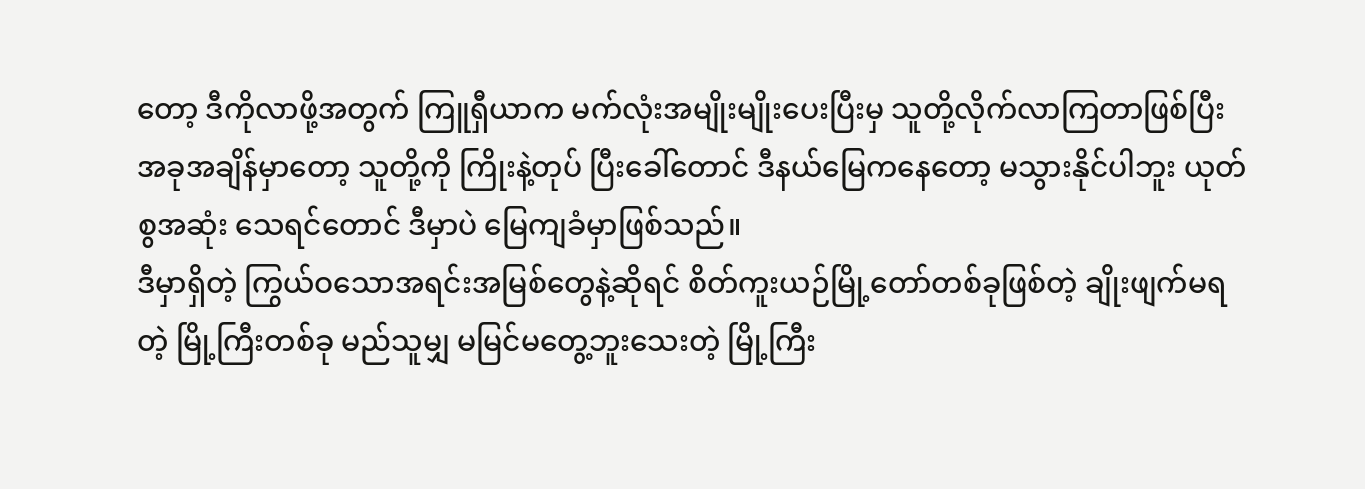တော့ ဒီကိုလာဖို့အတွက် ကြူရှီယာက မက်လုံးအမျိုးမျိုးပေးပြီးမှ သူတို့လိုက်လာကြတာဖြစ်ပြီး အခုအချိန်မှာတော့ သူတို့ကို ကြိုးနဲ့တုပ် ပြီးခေါ်တောင် ဒီနယ်မြေကနေတော့ မသွားနိုင်ပါဘူး ယုတ်စွအဆုံး သေရင်တောင် ဒီမှာပဲ မြေကျခံမှာဖြစ်သည်။
ဒီမှာရှိတဲ့ ကြွယ်ဝသောအရင်းအမြစ်တွေနဲ့ဆိုရင် စိတ်ကူးယဉ်မြို့တော်တစ်ခုဖြစ်တဲ့ ချိုးဖျက်မရတဲ့ မြို့ကြီးတစ်ခု မည်သူမျှ မမြင်မတွေ့ဘူးသေးတဲ့ မြို့ကြီး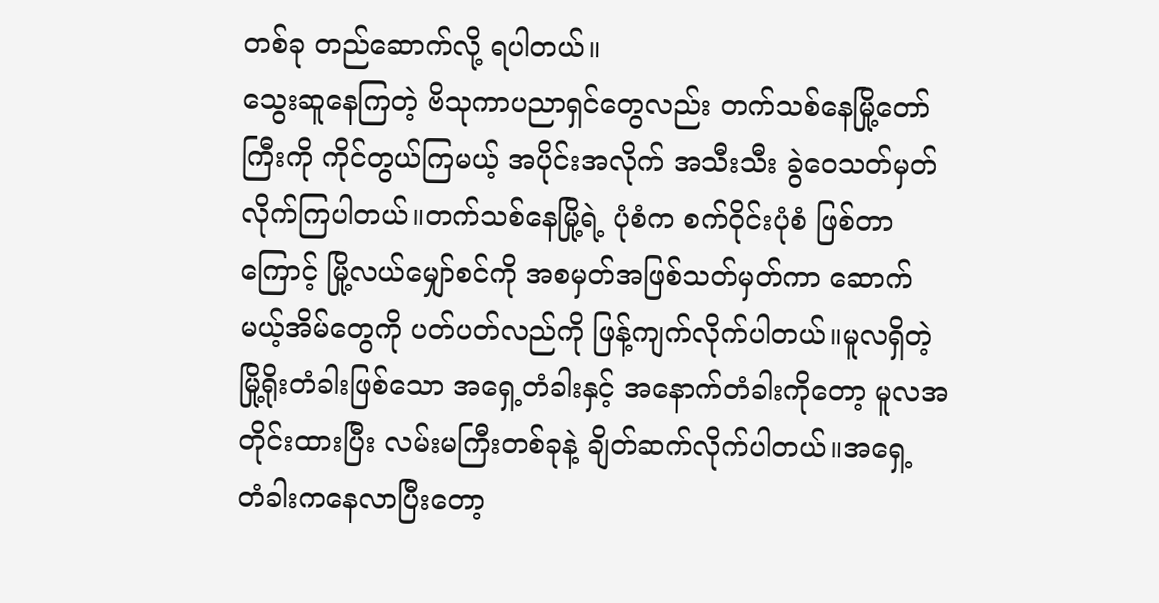တစ်ခု တည်ဆောက်လို့ ရပါတယ်။
သွေးဆူနေကြတဲ့ ဗိသုကာပညာရှင်တွေလည်း တက်သစ်နေမြို့တော်ကြီးကို ကိုင်တွယ်ကြမယ့် အပိုင်းအလိုက် အသီးသီး ခွဲဝေသတ်မှတ်လိုက်ကြပါတယ်။တက်သစ်နေမြို့ရဲ့ ပုံစံက စက်ဝိုင်းပုံစံ ဖြစ်တာကြောင့် မြို့လယ်မျှော်စင်ကို အစမှတ်အဖြစ်သတ်မှတ်ကာ ဆောက်မယ့်အိမ်တွေကို ပတ်ပတ်လည်ကို ဖြန့်ကျက်လိုက်ပါတယ်။မူလရှိတဲ့ မြို့ရိုးတံခါးဖြစ်သော အရှေ့တံခါးနှင့် အနောက်တံခါးကိုတော့ မူလအတိုင်းထားပြီး လမ်းမကြီးတစ်ခုနဲ့ ချိတ်ဆက်လိုက်ပါတယ်။အရှေ့ တံခါးကနေလာပြီးတော့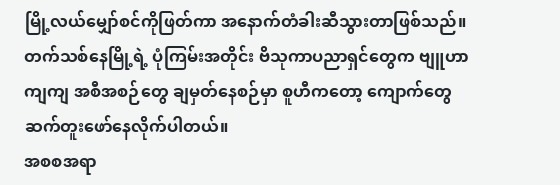မြို့လယ်မျှော်စင်ကိုဖြတ်ကာ အနောက်တံခါးဆီသွားတာဖြစ်သည်။
တက်သစ်နေမြို့ရဲ့ ပုံကြမ်းအတိုင်း ဗိသုကာပညာရှင်တွေက ဗျူဟာကျကျ အစီအစဉ်တွေ ချမှတ်နေစဉ်မှာ စူဟီကတော့ ကျောက်တွေ ဆက်တူးဖော်နေလိုက်ပါတယ်။
အစစအရာ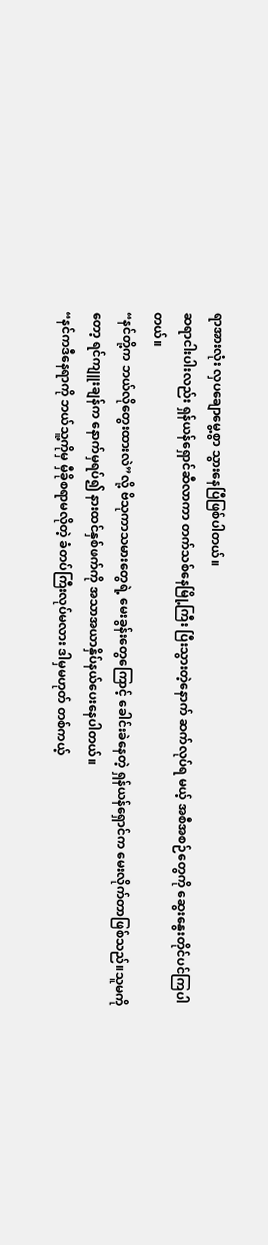ရာအားလုံး လှပချောမွေ့စွာ သွားနေပြီဖြစ်ပါတယ်။
ဆရာငါးပါးလည်း ရှန်ယန်ရှောင်ဆီလာကာ တက်သစ်နေမြို့ကြီး ပြီးသွားတဲ့နောက် ဆက်လုပ်ရ မယ့် အစီအစဉ်တွေကို ဆွေးနွေးတိုင်ပင်ကြပါတယ်။
“နင်တို့က ဘယ်လိုတွေးထားလဲ”လို့ ဗိသုကာသမားတွေရဲ့ မေးခွန်းတွေကြောင့် ခေါင်းခဲနေတဲ့ ရှန်ယန်ရှောင်က မေးလိုက်တာဖြစ်သည်။သူမကိုတော့ ရင်ကျူးချန်က နောက်မှရပ်၍ နားထင်နှစ်ဖက်ကို အသာအယာနှိပ်နယ်ပေးနေပါတယ်။
“နင်ကဒီနေရာကို ဘယ်သူ့ကိုမှ မှီခိုစရာမလိုတဲ့ ခံတပ်ကြီးလုပ်မလား ဒါမှမဟုတ် တစ်ကယ့်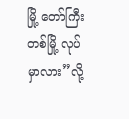မြို့ တော်ကြီးတစ်မြို့ လုပ်မှာလား”လို့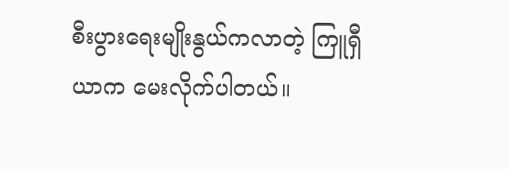စီးပွားရေးမျိုးနွယ်ကလာတဲ့ ကြူရှီယာက မေးလိုက်ပါတယ်။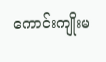ကောင်းကျိုးမ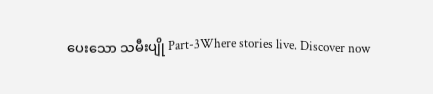ပေးသော သမီးပျို Part-3Where stories live. Discover now